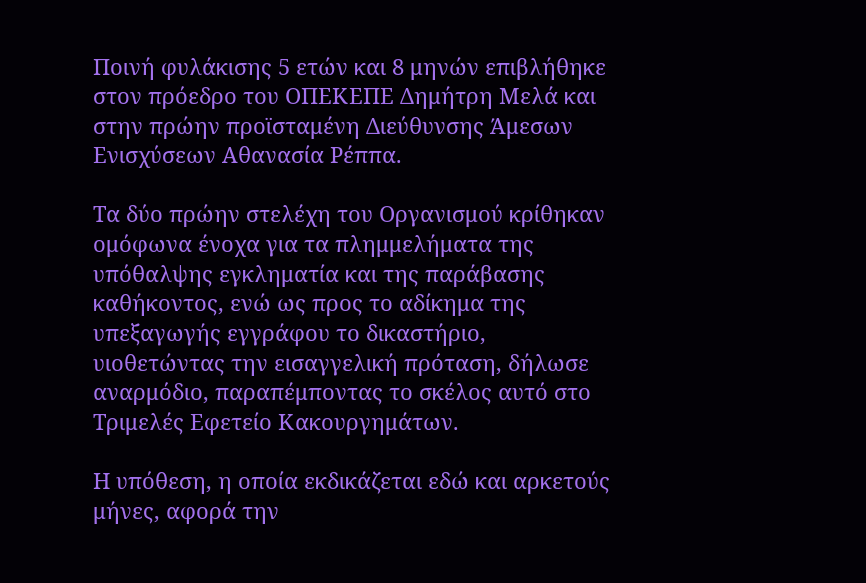Ποινή φυλάκισης 5 ετών και 8 μηνών επιβλήθηκε στον πρόεδρο του ΟΠΕΚΕΠΕ Δημήτρη Μελά και στην πρώην προϊσταμένη Διεύθυνσης Άμεσων Ενισχύσεων Αθανασία Ρέππα.

Τα δύο πρώην στελέχη του Οργανισμού κρίθηκαν ομόφωνα ένοχα για τα πλημμελήματα της υπόθαλψης εγκληματία και της παράβασης καθήκοντος, ενώ ως προς το αδίκημα της υπεξαγωγής εγγράφου το δικαστήριο, υιοθετώντας την εισαγγελική πρόταση, δήλωσε αναρμόδιο, παραπέμποντας το σκέλος αυτό στο Τριμελές Εφετείο Κακουργημάτων.

Η υπόθεση, η οποία εκδικάζεται εδώ και αρκετούς μήνες, αφορά την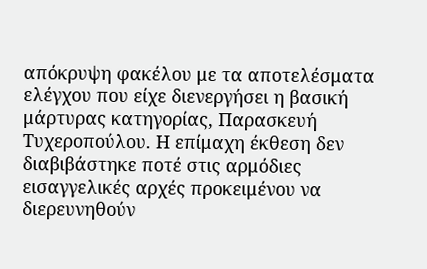απόκρυψη φακέλου με τα αποτελέσματα ελέγχου που είχε διενεργήσει η βασική μάρτυρας κατηγορίας, Παρασκευή Τυχεροπούλου. Η επίμαχη έκθεση δεν διαβιβάστηκε ποτέ στις αρμόδιες εισαγγελικές αρχές προκειμένου να διερευνηθούν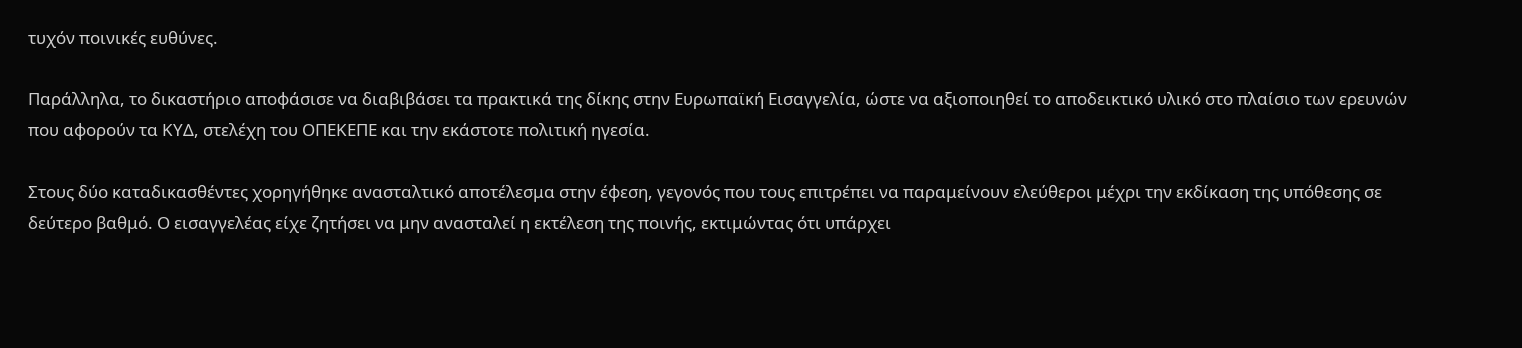τυχόν ποινικές ευθύνες.

Παράλληλα, το δικαστήριο αποφάσισε να διαβιβάσει τα πρακτικά της δίκης στην Ευρωπαϊκή Εισαγγελία, ώστε να αξιοποιηθεί το αποδεικτικό υλικό στο πλαίσιο των ερευνών που αφορούν τα ΚΥΔ, στελέχη του ΟΠΕΚΕΠΕ και την εκάστοτε πολιτική ηγεσία.

Στους δύο καταδικασθέντες χορηγήθηκε ανασταλτικό αποτέλεσμα στην έφεση, γεγονός που τους επιτρέπει να παραμείνουν ελεύθεροι μέχρι την εκδίκαση της υπόθεσης σε δεύτερο βαθμό. Ο εισαγγελέας είχε ζητήσει να μην ανασταλεί η εκτέλεση της ποινής, εκτιμώντας ότι υπάρχει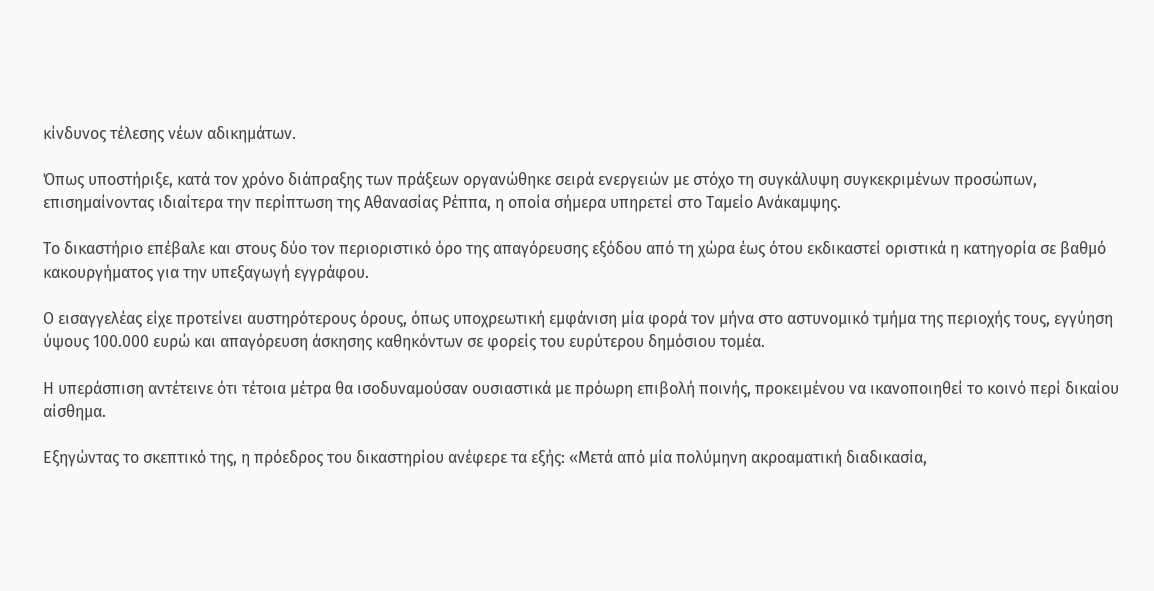κίνδυνος τέλεσης νέων αδικημάτων.

Όπως υποστήριξε, κατά τον χρόνο διάπραξης των πράξεων οργανώθηκε σειρά ενεργειών με στόχο τη συγκάλυψη συγκεκριμένων προσώπων, επισημαίνοντας ιδιαίτερα την περίπτωση της Αθανασίας Ρέππα, η οποία σήμερα υπηρετεί στο Ταμείο Ανάκαμψης.

Το δικαστήριο επέβαλε και στους δύο τον περιοριστικό όρο της απαγόρευσης εξόδου από τη χώρα έως ότου εκδικαστεί οριστικά η κατηγορία σε βαθμό κακουργήματος για την υπεξαγωγή εγγράφου.

Ο εισαγγελέας είχε προτείνει αυστηρότερους όρους, όπως υποχρεωτική εμφάνιση μία φορά τον μήνα στο αστυνομικό τμήμα της περιοχής τους, εγγύηση ύψους 100.000 ευρώ και απαγόρευση άσκησης καθηκόντων σε φορείς του ευρύτερου δημόσιου τομέα.

Η υπεράσπιση αντέτεινε ότι τέτοια μέτρα θα ισοδυναμούσαν ουσιαστικά με πρόωρη επιβολή ποινής, προκειμένου να ικανοποιηθεί το κοινό περί δικαίου αίσθημα.

Εξηγώντας το σκεπτικό της, η πρόεδρος του δικαστηρίου ανέφερε τα εξής: «Μετά από μία πολύμηνη ακροαματική διαδικασία,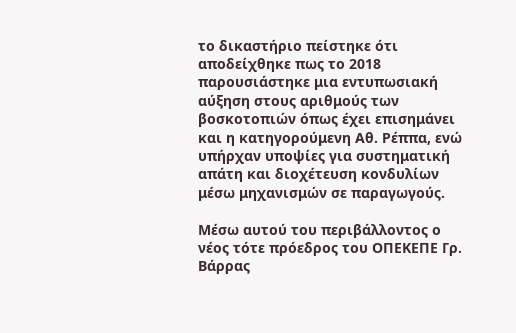το δικαστήριο πείστηκε ότι αποδείχθηκε πως το 2018 παρουσιάστηκε μια εντυπωσιακή αύξηση στους αριθμούς των βοσκοτοπιών όπως έχει επισημάνει και η κατηγορούμενη Αθ. Ρέππα, ενώ υπήρχαν υποψίες για συστηματική απάτη και διοχέτευση κονδυλίων μέσω μηχανισμών σε παραγωγούς.

Μέσω αυτού του περιβάλλοντος ο νέος τότε πρόεδρος του ΟΠΕΚΕΠΕ Γρ. Βάρρας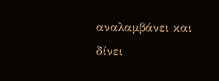αναλαμβάνει και δίνει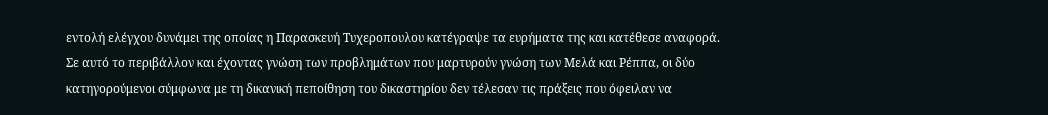εντολή ελέγχου δυνάμει της οποίας η Παρασκευή Τυχεροπουλου κατέγραψε τα ευρήματα της και κατέθεσε αναφορά. Σε αυτό το περιβάλλον και έχοντας γνώση των προβλημάτων που μαρτυρούν γνώση των Μελά και Ρέππα, οι δύο κατηγορούμενοι σύμφωνα με τη δικανική πεποίθηση του δικαστηρίου δεν τέλεσαν τις πράξεις που όφειλαν να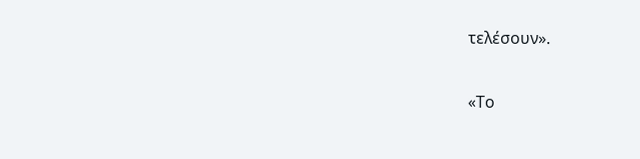τελέσουν».

«Το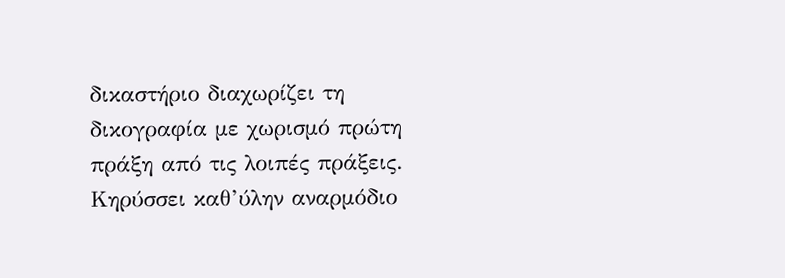δικαστήριο διαχωρίζει τη δικογραφία με χωρισμό πρώτη πράξη από τις λοιπές πράξεις. Κηρύσσει καθ’ύλην αναρμόδιο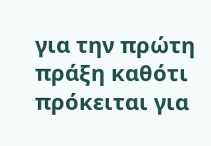για την πρώτη πράξη καθότι πρόκειται για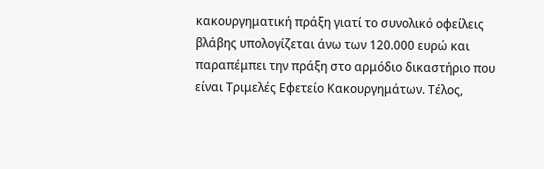κακουργηματική πράξη γιατί το συνολικό οφείλεις βλάβης υπολογίζεται άνω των 120.000 ευρώ και παραπέμπει την πράξη στο αρμόδιο δικαστήριο που είναι Τριμελές Εφετείο Κακουργημάτων. Τέλος,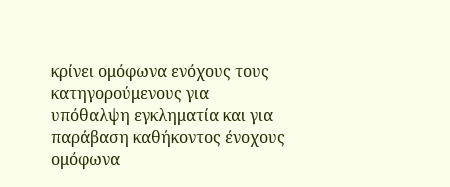κρίνει ομόφωνα ενόχους τους κατηγορούμενους για υπόθαλψη εγκληματία και για παράβαση καθήκοντος ένοχους ομόφωνα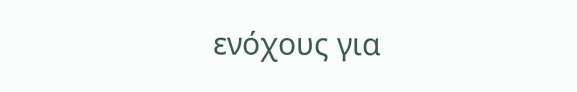ενόχους για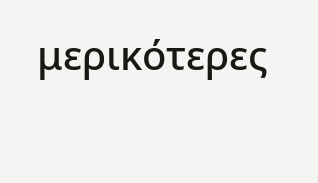μερικότερες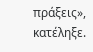πράξεις», κατέληξε.